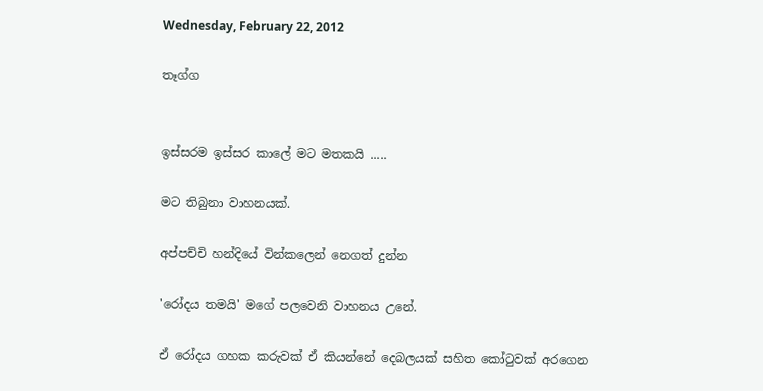Wednesday, February 22, 2012

තෑග්ග


ඉස්සරම ඉස්සර කාලේ මට මතකයි .....

මට තිබුනා වාහනයක්.

අප්පච්චි හන්දියේ වින්කලෙන් නෙගත් දුන්න

'රෝදය තමයි' මගේ පලවෙනි වාහනය උනේ.

ඒ රෝදය ගහක කරුවක් ඒ කියන්නේ දෙබලයක් සහිත කෝටුවක් අරගෙන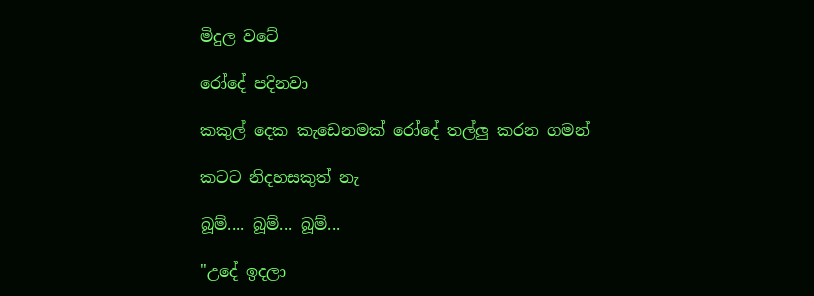මිදුල වටේ

රෝදේ පදිනවා

කකුල් දෙක කැඩෙනමක් රෝදේ තල්ලු කරන ගමන්

කටට නිදහසකුත් නැ

බූම්.... බූම්... බූම්...

"උදේ ඉදලා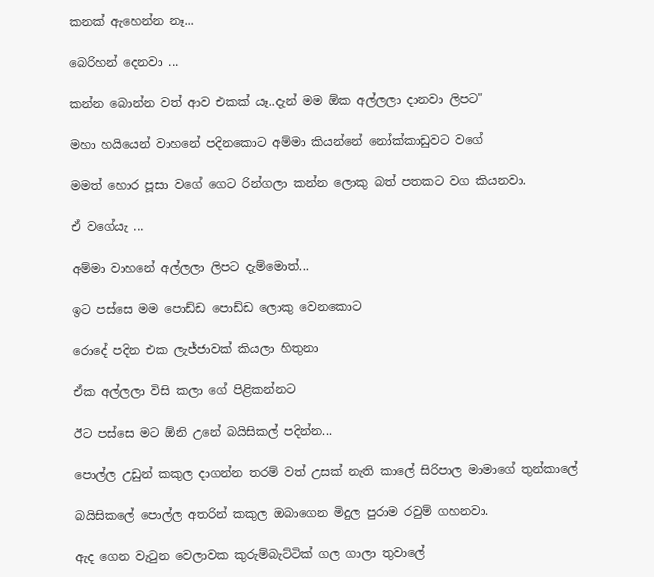කනක් ඇහෙන්න නෑ...

බෙරිහන් දෙනවා ...

කන්න බොන්න වත් ආව එකක් යෑ..දැන් මම ඕක අල්ලලා දානවා ලිපට"

මහා හයියෙන් වාහනේ පදිනකොට අම්මා කියන්නේ නෝක්කාඩුවට වගේ

මමත් හොර පූසා වගේ ගෙට රින්ගලා කන්න ලොකු බත් පතකට වග කියනවා.

ඒ වගේයැ ...

අම්මා වාහනේ අල්ලලා ලිපට දැම්මොත්...

ඉට පස්සෙ මම පොඩ්ඩ පොඩ්ඩ ලොකු වෙනකොට

රොදේ පදින එක ලැජ්ජාවක් කියලා හිතුනා

ඒක අල්ලලා විසි කලා ගේ පිළිකන්නට

ඊට පස්සෙ මට ඕනි උනේ බයිසිකල් පදින්න...

පොල්ල උඩුන් කකුල දාගන්න තරම් වත් උසක් නැති කාලේ සිරිපාල මාමාගේ තුන්කාලේ

බයිසිකලේ පොල්ල අතරින් කකුල ඔබාගෙන මිදුල පුරාම රවුම් ගහනවා.

ඇද ගෙන වැටුන වෙලාවක කුරුම්බැට්ටික් ගල ගාලා තුවාලේ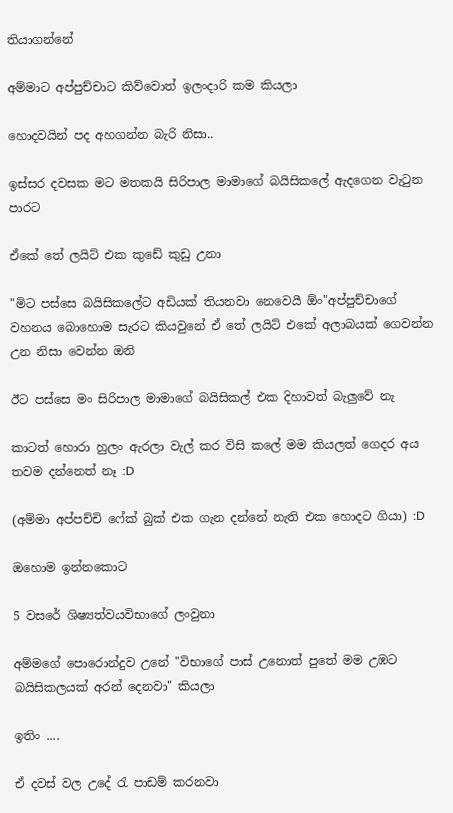තියාගන්නේ

අම්මාට අප්පුච්චාට කිව්වොත් ඉලංදාරි කම කියලා

හොදවයින් පද අහගන්න බැරි නිසා..

ඉස්සර දවසක මට මතකයි සිරිපාල මාමාගේ බයිසිකලේ ඇදගෙන වැටුන පාරට

ඒකේ තේ ලයිට් එක කුඩේ කුඩු උනා

"මිට පස්සෙ බයිසිකලේට අඩියක් තියනවා නෙවෙයී ඕං"අප්පුච්චාගේ වහනය බොහොම සැරට කියවුනේ ඒ තේ ලයිට් එකේ අලාබයක් ගෙවන්න උන නිසා වෙන්න ඔනි

ඊට පස්සෙ මං සිරිපාල මාමාගේ බයිසිකල් එක දිහාවත් බැලුවේ නැ

කාටත් හොරා හුලං ඇරලා වැල් කර විසි කලේ මම කියලත් ගෙදර අය තවම දන්නෙත් නෑ :D

(අම්මා අප්පච්චි ෆේක් බුක් එක ගැන දන්නේ නැති එක හොදට ගියා) :D

ඔහොම ඉන්නකොට

5 වසරේ ශිෂ්‍යත්වයවිභාගේ ලංවුනා

අම්මගේ පොරොන්දුව උනේ "විභාගේ පාස් උනොත් පුතේ මම උඹට බයිසිකලයක් අරන් දෙනවා" කියලා

ඉතිං ....

ඒ දවස් වල උදේ රැ පාඩම් කරනවා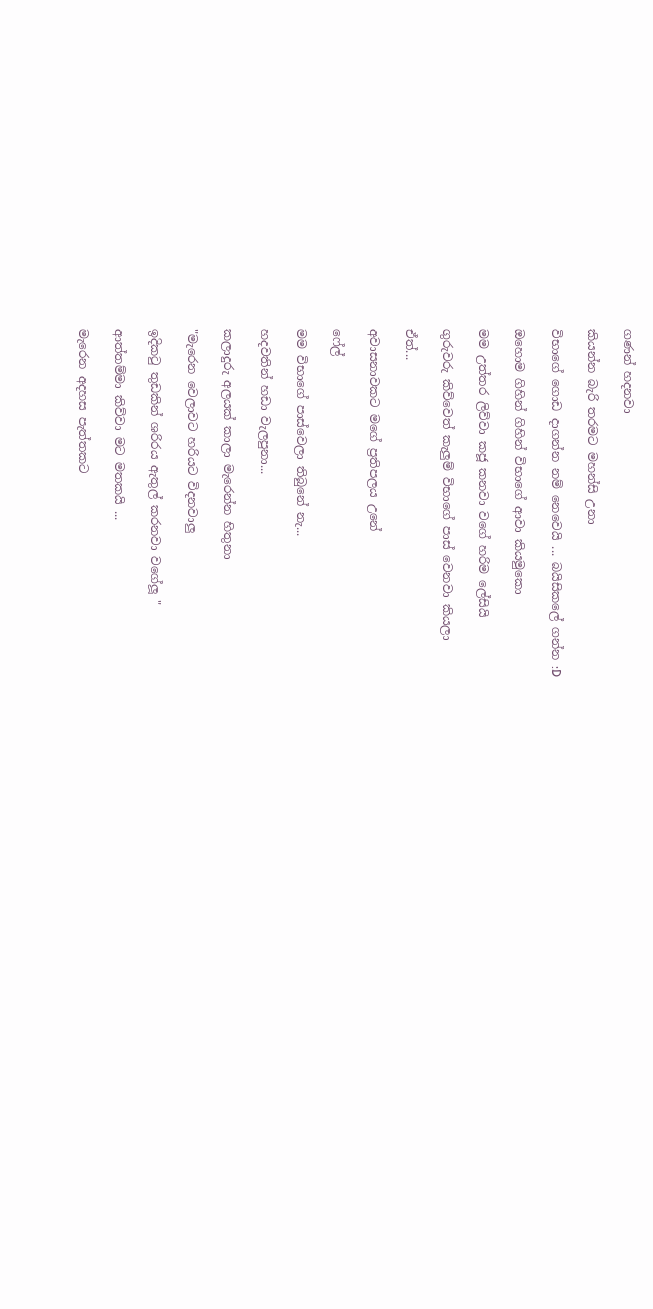ගණන් හදනවා

කියන්න බැරි තරමට මහන්සි උනා

විභාගේ ගොඩ දාගන්න නම් නෙවෙයි ... බයිසිකලේ ගන්න :D

ඔහොම ගිහින් ගිහින් විභාගේ ආවා කියමුකො

මම උත්තර ලිව්වා කජූ කනවා වගේ හරිම ලේසියි

ගුරුවරු කිව්වෙත් කැලුම් විභාගේ පාස් වෙනවා කියලා

ඒත්...

අවාසනාවකට මගේ ප්‍රතිපලය උනේ

ෆේල්

මම විභාගේ පාස්වෙලා තිබුනේ නැ...

හදවතින් හඩා වැලපුනා...

කලාදුරු අලයක් කාලා මැරෙන්න හිතුනා

"මැරෙන වෙලාවට හරියට විදනවාලු

ඉදිකටු තුඩකින් ශරිරය ඇතුල් කරනවා වගේලූ "

ආත්තම්මා කිව්වා මට මතකයි ...

මැරෙන අදහස පැත්තකට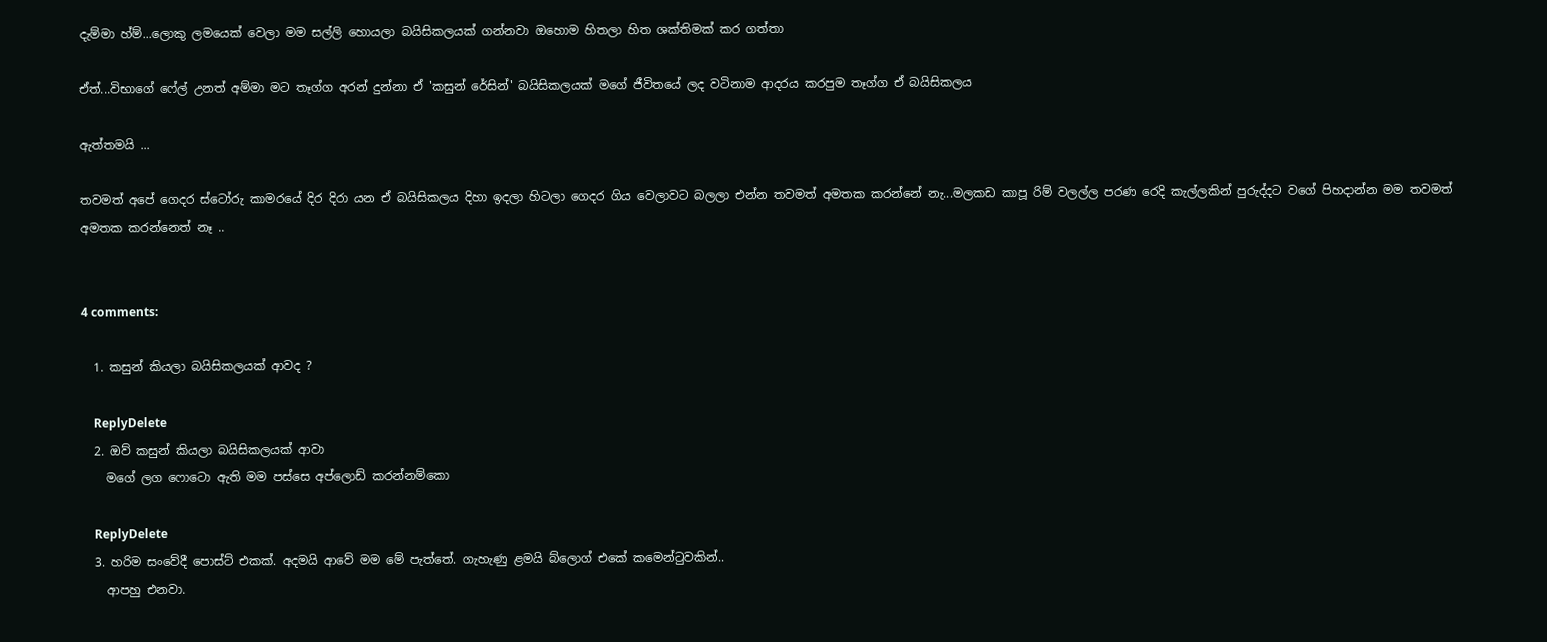දැම්මා හ්ම්...ලොකු ලමයෙක් වෙලා මම සල්ලි හොයලා බයිසිකලයක් ගන්නවා ඔහොම හිතලා හිත ශක්තිමක් කර ගත්තා

ඒත්...විභාගේ ෆේල් උනත් අම්මා මට තෑග්ග අරන් දුන්නා ඒ 'කසුන් රේසින්' බයිසිකලයක් මගේ ජීවිතයේ ලද වටිනාම ආදරය කරපුම තෑග්ග ඒ බයිසිකලය

ඇත්තමයි ...

තවමත් අපේ ගෙදර ස්ටෝරු කාමරයේ දිර දිරා යන ඒ බයිසිකලය දිහා ඉදලා හිටලා ගෙදර ගිය වෙලාවට බලලා එන්න තවමත් අමතක කරන්නේ නැ...මලකඩ කාපූ රිම් වලල්ල පරණ රෙදි කැල්ලකින් පුරුද්දට වගේ පිහදාන්න මම තවමත් අමතක කරන්නෙත් නෑ ..


4 comments:

  1. කසුන් කියලා බයිසිකලයක් ආවද ?

    ReplyDelete
  2. ඔව් කසුන් කියලා බයිසිකලයක් ආවා
    මගේ ලග ෆොටො ඇති මම පස්සෙ අප්ලොඩ් කරන්නම්කො

    ReplyDelete
  3. හරිම සංවේදී පොස්ට් එකක්. අදමයි ආවේ මම මේ පැත්තේ. ගැහැණු ළමයි බ්ලොග් එකේ කමෙන්ටුවකින්..
    ආපහු එනවා.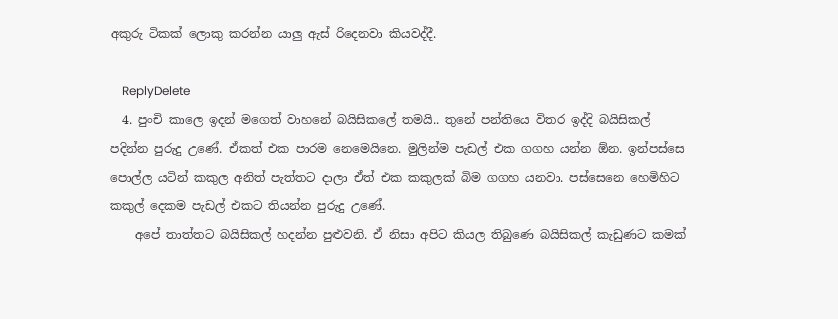අකුරු ටිකක් ලොකු කරන්න යාලු ඇස් රිදෙනවා කියවද්දී.

    ReplyDelete
  4. පුංචි කාලෙ ඉදන් මගෙත් වාහනේ බයිසිකලේ තමයි.. තුනේ පන්තියෙ විතර ඉද්දි බයිසිකල් පදින්න පුරුදු උණේ. ඒකත් එක පාරම නෙමෙයිනෙ. මුලින්ම පැඩල් එක ගගහ යන්න ඕන. ඉන්පස්සෙ පොල්ල යටින් කකුල අනිත් පැත්තට දාලා ඒත් එක කකුලක් බිම ගගහ යනවා. පස්සෙනෙ හෙමිහිට කකුල් දෙකම පැඩල් එකට තියන්න පුරුදු උණේ.
    අපේ තාත්තට බයිසිකල් හදන්න පුළුවනි. ඒ නිසා අපිට කියල තිබුණෙ බයිසිකල් කැඩුණට කමක්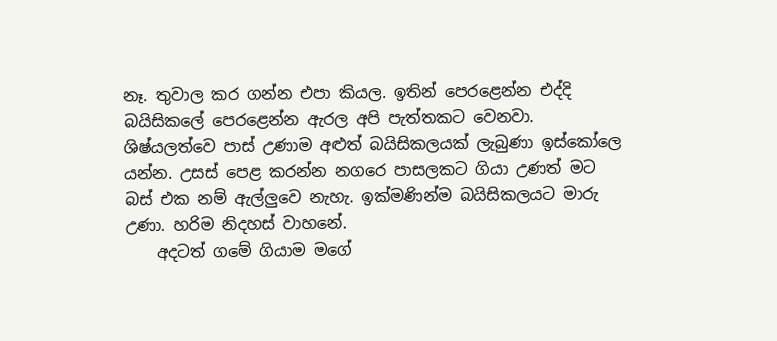නෑ. තුවාල කර ගන්න එපා කියල. ඉතින් පෙරළෙන්න එද්දි බයිසිකලේ පෙරළෙන්න ඇරල අපි පැත්තකට වෙනවා. ශිෂ්යලත්වෙ පාස් උණාම අළුත් බයිසිකලයක් ලැබුණා ඉස්කෝලෙ යන්න. උසස් පෙළ කරන්න නගරෙ පාසලකට ගියා උණත් මට බස් එක නම් ඇල්ලුවෙ නැහැ. ඉක්මණින්ම බයිසිකලයට මාරු උණා. හරිම නිදහස් වාහනේ.
    අදටත් ගමේ ගියාම මගේ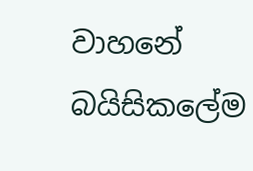වාහනේ බයිසිකලේම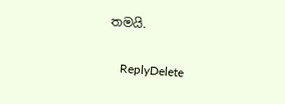තමයි.

    ReplyDelete